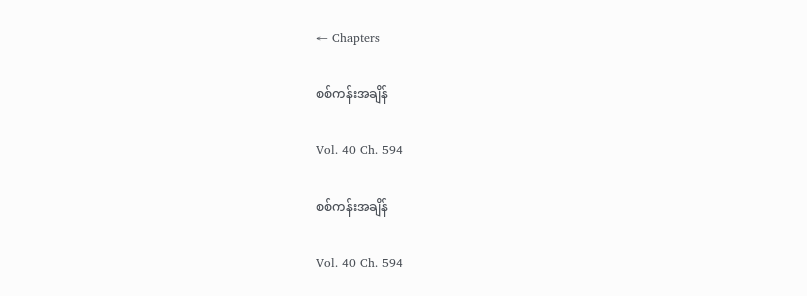← Chapters

စစ်ကန်းအချိန်

Vol. 40 Ch. 594

စစ်ကန်းအချိန်

Vol. 40 Ch. 594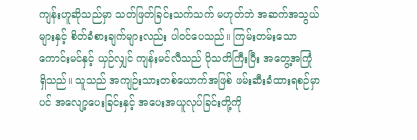ကျန်းဟူဆိုသည်မှာ သတ်ဖြတ်ခြင်းသက်သက် မဟုတ်ဘဲ အဆက်အသွယ်များနှင့် စိတ်ခံစားချက်များလည်း ပါဝင်ပေသည်။ ကြမ်းတမ်းသော ကောင်းမင်နှင့် ယှဉ်လျှင် ကျန်းမင်လီသည် ပိုသတိကြီးပြီး အတွေ့အကြုံ ရှိသည်။ သူသည် အကျဉ်းသားတစ်ယောက်အဖြစ် ဖမ်းဆီးခံထားရစဉ်မှာပင် အလျော့ပေးခြင်းနှင့် အပေးအယူလုပ်ခြင်းတို့ကို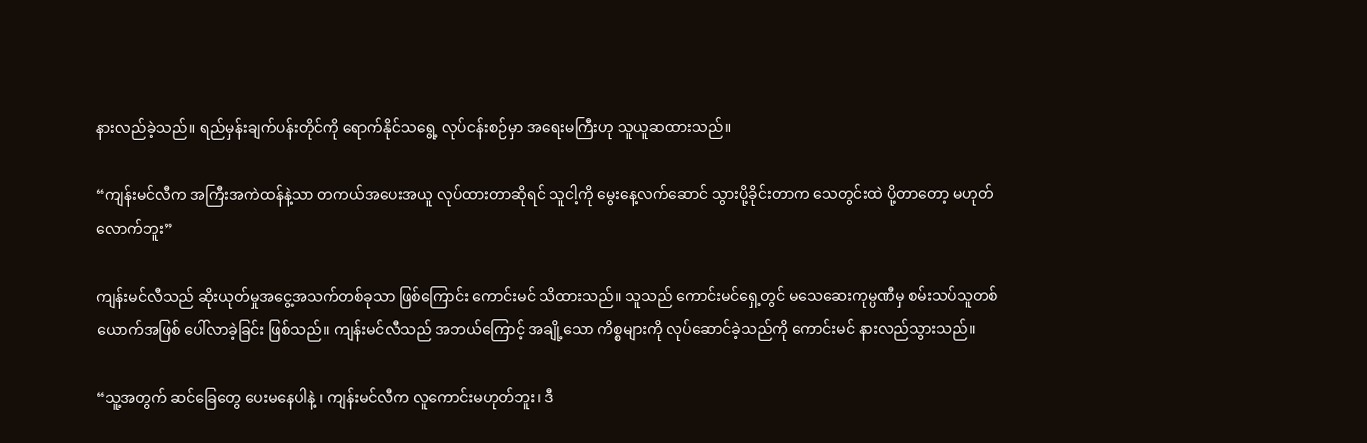နားလည်ခဲ့သည်။ ရည်မှန်းချက်ပန်းတိုင်ကို ရောက်နိုင်သရွေ့ လုပ်ငန်းစဉ်မှာ အရေးမကြီးဟု သူယူဆထားသည်။

“ကျန်းမင်လီက အကြီးအကဲထန်နဲ့သာ တကယ်အပေးအယူ လုပ်ထားတာဆိုရင် သူငါ့ကို မွေးနေ့လက်ဆောင် သွားပို့ခိုင်းတာက သေတွင်းထဲ ပို့တာတော့ မဟုတ်လောက်ဘူး”

ကျန်းမင်လီသည် ဆိုးယုတ်မှုအငွေ့အသက်တစ်ခုသာ ဖြစ်ကြောင်း ကောင်းမင် သိထားသည်။ သူသည် ကောင်းမင်ရှေ့တွင် မသေဆေးကုမ္ပဏီမှ စမ်းသပ်သူတစ်ယောက်အဖြစ် ပေါ်လာခဲ့ခြင်း ဖြစ်သည်။ ကျန်းမင်လီသည် အဘယ်ကြောင့် အချို့သော ကိစ္စများကို လုပ်ဆောင်ခဲ့သည်ကို ကောင်းမင် နားလည်သွားသည်။

“သူ့အတွက် ဆင်ခြေတွေ ပေးမနေပါနဲ့ ၊ ကျန်းမင်လီက လူကောင်းမဟုတ်ဘူး၊ ဒီ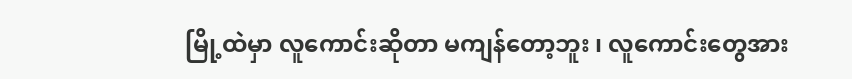မြို့ထဲမှာ လူကောင်းဆိုတာ မကျန်တော့ဘူး ၊ လူကောင်းတွေအား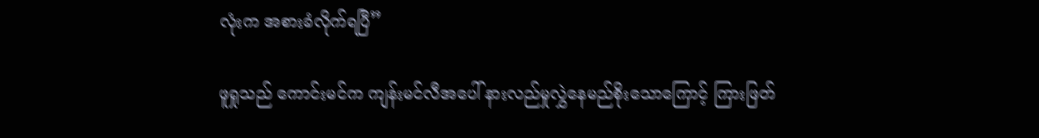လုံးက အစားခံလိုက်ရပြီ”

ဖူရှုသည် ကောင်းမင်က ကျန်းမင်လီအပေါ် နားလည်မှုလွှဲနေမည်စိုးသောကြောင့် ကြားဖြတ်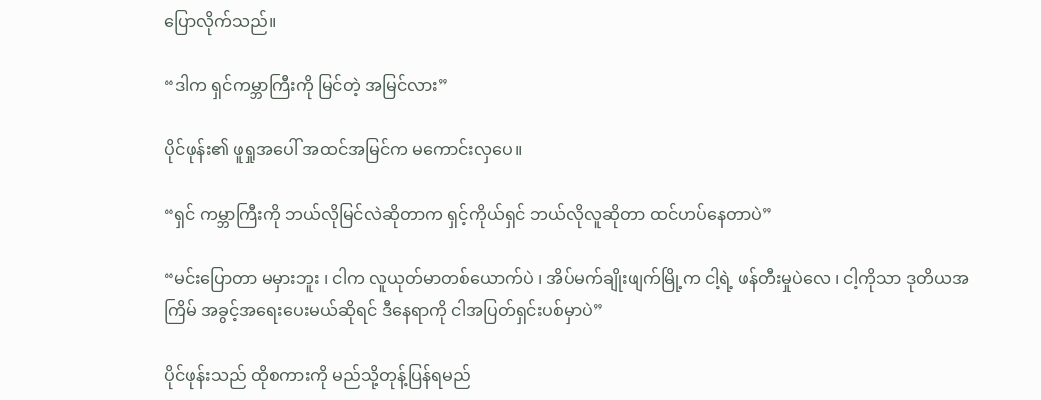ပြောလိုက်သည်။

“ဒါက ရှင်ကမ္ဘာကြီးကို မြင်တဲ့ အမြင်လား”

ပိုင်ဖုန်း၏ ဖူရှုအပေါ် အထင်အမြင်က မကောင်းလှပေ။

“ရှင် ကမ္ဘာကြီးကို ဘယ်လိုမြင်လဲဆိုတာက ရှင့်ကိုယ်ရှင် ဘယ်လိုလူဆိုတာ ထင်ဟပ်နေတာပဲ”

“မင်းပြောတာ မမှားဘူး ၊ ငါက လူယုတ်မာတစ်ယောက်ပဲ ၊ အိပ်မက်ချိုးဖျက်မြို့က ငါ့ရဲ့ ဖန်တီးမှုပဲလေ ၊ ငါ့ကိုသာ ဒုတိယအကြိမ် အခွင့်အရေးပေးမယ်ဆိုရင် ဒီနေရာကို ငါအပြတ်ရှင်းပစ်မှာပဲ”

ပိုင်ဖုန်းသည် ထိုစကားကို မည်သို့တုန့်ပြန်ရမည်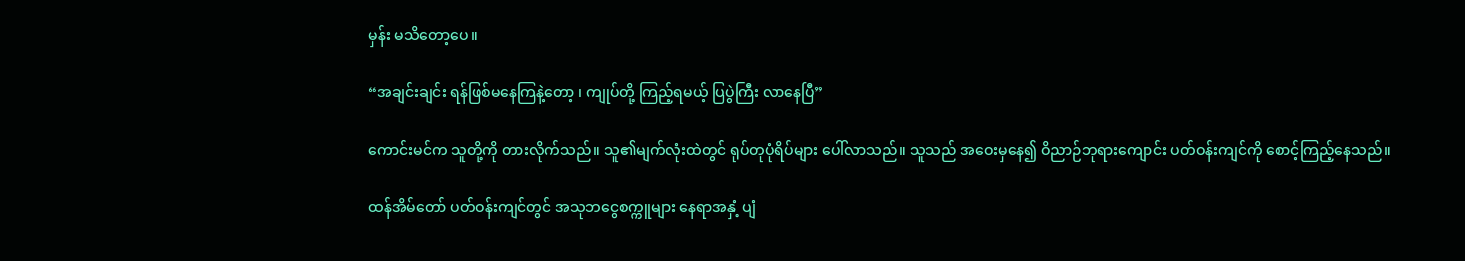မှန်း မသိတော့ပေ။

“အချင်းချင်း ရန်ဖြစ်မနေကြနဲ့တော့ ၊ ကျုပ်တို့ ကြည့်ရမယ့် ပြပွဲကြီး လာနေပြီ”

ကောင်းမင်က သူတို့ကို တားလိုက်သည်။ သူ၏မျက်လုံးထဲတွင် ရုပ်တုပုံရိပ်များ ပေါ်လာသည်။ သူသည် အဝေးမှနေ၍ ဝိညာဉ်ဘုရားကျောင်း ပတ်ဝန်းကျင်ကို စောင့်ကြည့်နေသည်။

ထန်အိမ်တော် ပတ်ဝန်းကျင်တွင် အသုဘငွေစက္ကူများ နေရာအနှံ့ ပျံ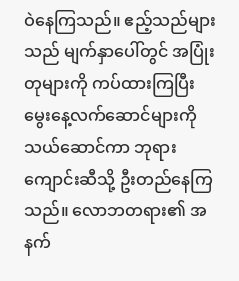ဝဲနေကြသည်။ ဧည့်သည်များသည် မျက်နှာပေါ်တွင် အပြုံးတုများကို ကပ်ထားကြပြီး မွေးနေ့လက်ဆောင်များကို သယ်ဆောင်ကာ ဘုရားကျောင်းဆီသို့ ဦးတည်နေကြသည်။ လောဘတရား၏ အနက်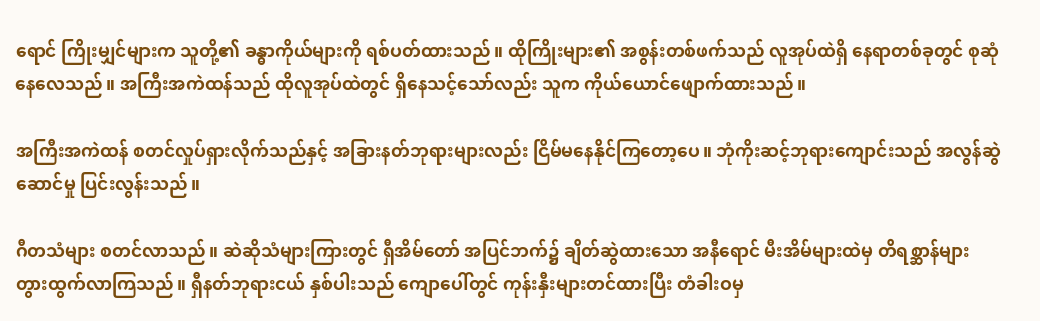ရောင် ကြိုးမျှင်များက သူတို့၏ ခန္ဓာကိုယ်များကို ရစ်ပတ်ထားသည်။ ထိုကြိုးများ၏ အစွန်းတစ်ဖက်သည် လူအုပ်ထဲရှိ နေရာတစ်ခုတွင် စုဆုံနေလေသည်။ အကြီးအကဲထန်သည် ထိုလူအုပ်ထဲတွင် ရှိနေသင့်သော်လည်း သူက ကိုယ်ယောင်ဖျောက်ထားသည်။

အကြီးအကဲထန် စတင်လှုပ်ရှားလိုက်သည်နှင့် အခြားနတ်ဘုရားများလည်း ငြိမ်မနေနိုင်ကြတော့ပေ။ ဘုံကိုးဆင့်ဘုရားကျောင်းသည် အလွန်ဆွဲဆောင်မှု ပြင်းလွန်းသည်။

ဂီတသံများ စတင်လာသည်။ ဆဲဆိုသံများကြားတွင် ရှီအိမ်တော် အပြင်ဘက်၌ ချိတ်ဆွဲထားသော အနီရောင် မီးအိမ်များထဲမှ တိရစ္ဆာန်များ တွားထွက်လာကြသည်။ ရှီနတ်ဘုရားငယ် နှစ်ပါးသည် ကျောပေါ်တွင် ကုန်းနှီးများတင်ထားပြီး တံခါးဝမှ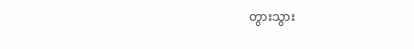တွားသွား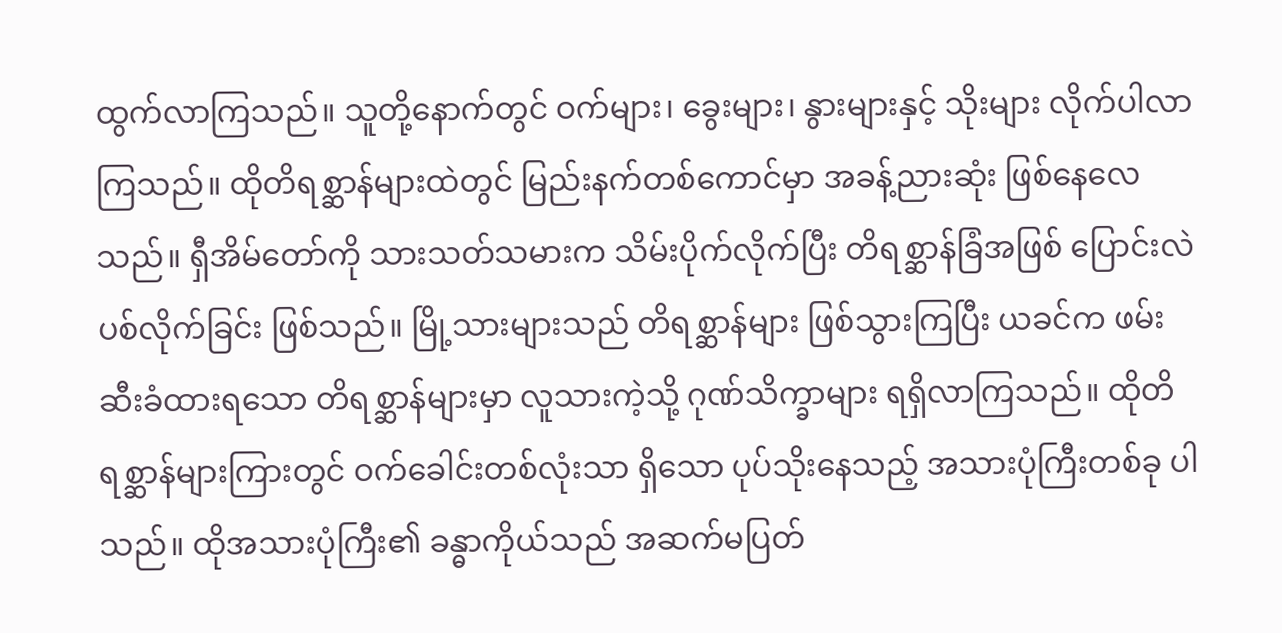ထွက်လာကြသည်။ သူတို့နောက်တွင် ဝက်များ၊ ခွေးများ၊ နွားများနှင့် သိုးများ လိုက်ပါလာကြသည်။ ထိုတိရစ္ဆာန်များထဲတွင် မြည်းနက်တစ်ကောင်မှာ အခန့်ညားဆုံး ဖြစ်နေလေသည်။ ရှီအိမ်တော်ကို သားသတ်သမားက သိမ်းပိုက်လိုက်ပြီး တိရစ္ဆာန်ခြံအဖြစ် ပြောင်းလဲပစ်လိုက်ခြင်း ဖြစ်သည်။ မြို့သားများသည် တိရစ္ဆာန်များ ဖြစ်သွားကြပြီး ယခင်က ဖမ်းဆီးခံထားရသော တိရစ္ဆာန်များမှာ လူသားကဲ့သို့ ဂုဏ်သိက္ခာများ ရရှိလာကြသည်။ ထိုတိရစ္ဆာန်များကြားတွင် ဝက်ခေါင်းတစ်လုံးသာ ရှိသော ပုပ်သိုးနေသည့် အသားပုံကြီးတစ်ခု ပါသည်။ ထိုအသားပုံကြီး၏ ခန္ဓာကိုယ်သည် အဆက်မပြတ်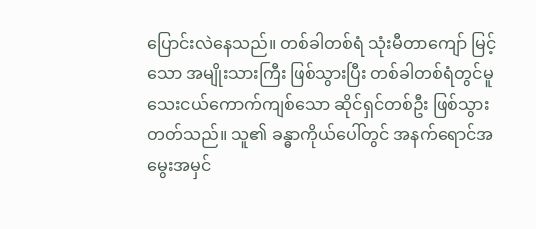ပြောင်းလဲနေသည်။ တစ်ခါတစ်ရံ သုံးမီတာကျော် မြင့်သော အမျိုးသားကြီး ဖြစ်သွားပြီး တစ်ခါတစ်ရံတွင်မူ သေးငယ်ကောက်ကျစ်သော ဆိုင်ရှင်တစ်ဦး ဖြစ်သွားတတ်သည်။ သူ၏ ခန္ဓာကိုယ်ပေါ်တွင် အနက်ရောင်အမွေးအမှင်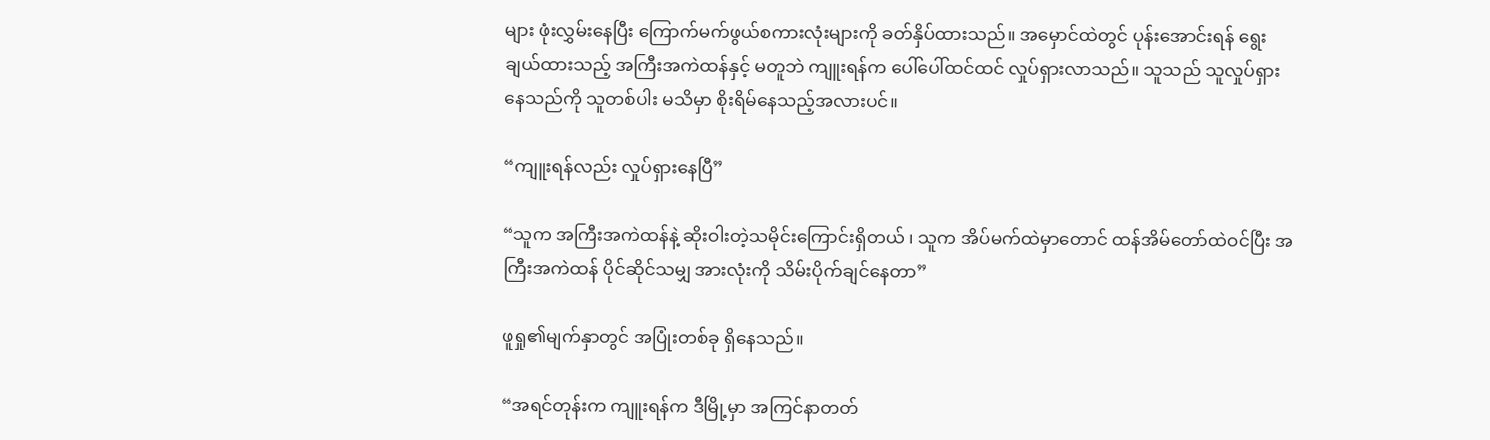များ ဖုံးလွှမ်းနေပြီး ကြောက်မက်ဖွယ်စကားလုံးများကို ခတ်နှိပ်ထားသည်။ အမှောင်ထဲတွင် ပုန်းအောင်းရန် ရွေးချယ်ထားသည့် အကြီးအကဲထန်နှင့် မတူဘဲ ကျူးရန်က ပေါ်ပေါ်ထင်ထင် လှုပ်ရှားလာသည်။ သူသည် သူလှုပ်ရှားနေသည်ကို သူတစ်ပါး မသိမှာ စိုးရိမ်နေသည့်အလားပင်။

“ကျူးရန်လည်း လှုပ်ရှားနေပြီ”

“သူက အကြီးအကဲထန်နဲ့ ဆိုးဝါးတဲ့သမိုင်းကြောင်းရှိတယ် ၊ သူက အိပ်မက်ထဲမှာတောင် ထန်အိမ်တော်ထဲဝင်ပြီး အကြီးအကဲထန် ပိုင်ဆိုင်သမျှ အားလုံးကို သိမ်းပိုက်ချင်နေတာ”

ဖူရှု၏မျက်နှာတွင် အပြုံးတစ်ခု ရှိနေသည်။

“အရင်တုန်းက ကျူးရန်က ဒီမြို့မှာ အကြင်နာတတ်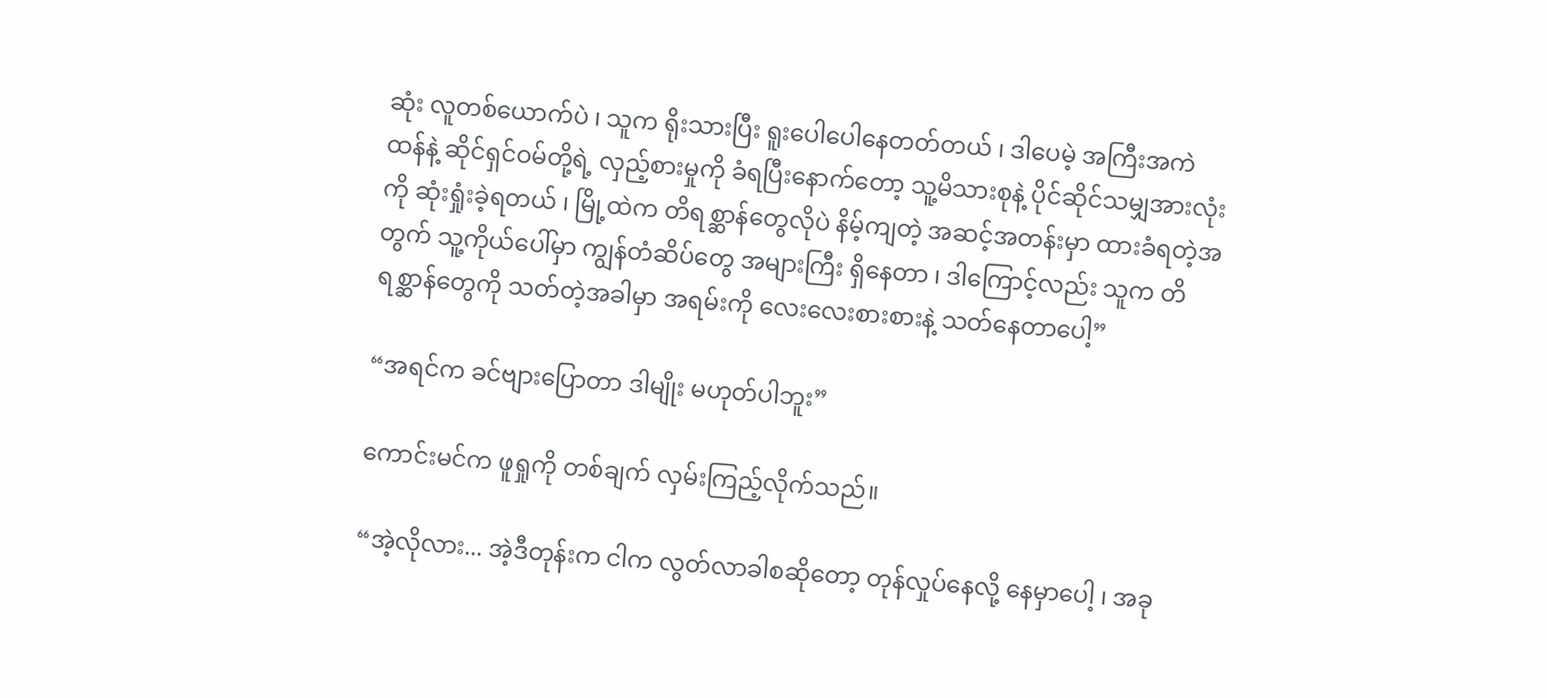ဆုံး လူတစ်ယောက်ပဲ ၊ သူက ရိုးသားပြီး ရူးပေါပေါနေတတ်တယ် ၊ ဒါပေမဲ့ အကြီးအကဲထန်နဲ့ ဆိုင်ရှင်ဝမ်တို့ရဲ့ လှည့်စားမှုကို ခံရပြီးနောက်တော့ သူ့မိသားစုနဲ့ ပိုင်ဆိုင်သမျှအားလုံးကို ဆုံးရှုံးခဲ့ရတယ် ၊ မြို့ထဲက တိရစ္ဆာန်တွေလိုပဲ နိမ့်ကျတဲ့ အဆင့်အတန်းမှာ ထားခံရတဲ့အတွက် သူ့ကိုယ်ပေါ်မှာ ကျွန်တံဆိပ်တွေ အများကြီး ရှိနေတာ ၊ ဒါကြောင့်လည်း သူက တိရစ္ဆာန်တွေကို သတ်တဲ့အခါမှာ အရမ်းကို လေးလေးစားစားနဲ့ သတ်နေတာပေါ့”

“အရင်က ခင်ဗျားပြောတာ ဒါမျိုး မဟုတ်ပါဘူး”

ကောင်းမင်က ဖူရှုကို တစ်ချက် လှမ်းကြည့်လိုက်သည်။

“အဲ့လိုလား... အဲ့ဒီတုန်းက ငါက လွတ်လာခါစဆိုတော့ တုန်လှုပ်နေလို့ နေမှာပေါ့ ၊ အခု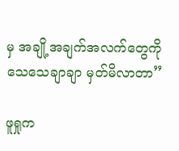မှ အချို့အချက်အလက်တွေကို သေသေချာချာ မှတ်မိလာတာ”

ဖူရှုက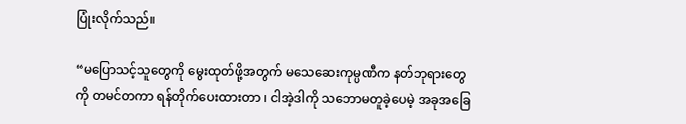ပြုံးလိုက်သည်။

“မပြောသင့်သူတွေကို မွေးထုတ်ဖို့အတွက် မသေဆေးကုမ္ပဏီက နတ်ဘုရားတွေကို တမင်တကာ ရန်တိုက်ပေးထားတာ ၊ ငါအဲ့ဒါကို သဘောမတူခဲ့ပေမဲ့ အခုအခြေ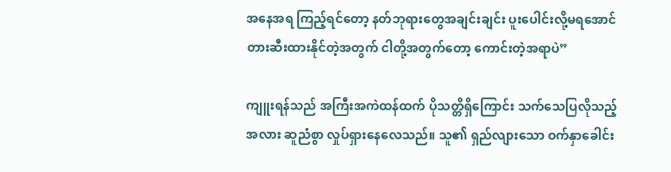အနေအရ ကြည့်ရင်တော့ နတ်ဘုရားတွေအချင်းချင်း ပူးပေါင်းလို့မရအောင် တားဆီးထားနိုင်တဲ့အတွက် ငါတို့အတွက်တော့ ကောင်းတဲ့အရာပဲ”

ကျူးရန်သည် အကြီးအကဲထန်ထက် ပိုသတ္တိရှိကြောင်း သက်သေပြလိုသည့်အလား ဆူညံစွာ လှုပ်ရှားနေလေသည်။ သူ၏ ရှည်လျားသော ဝက်နှာခေါင်း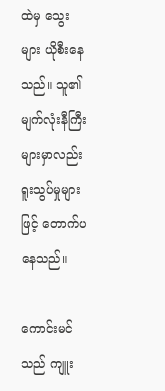ထဲမှ သွေးများ ယိုစီးနေသည်။ သူ၏ မျက်လုံးနီကြီးများမှာလည်း ရူးသွပ်မှုများဖြင့် တောက်ပနေသည်။

ကောင်းမင်သည် ကျူး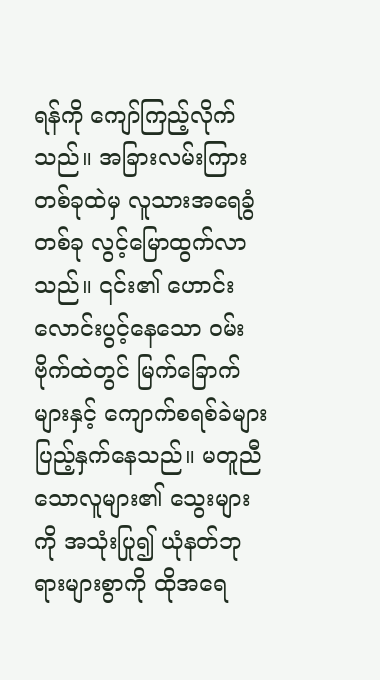ရန်ကို ကျော်ကြည့်လိုက်သည်။ အခြားလမ်းကြားတစ်ခုထဲမှ လူသားအရေခွံ တစ်ခု လွင့်မြောထွက်လာသည်။ ၎င်း၏ ဟောင်းလောင်းပွင့်နေသော ဝမ်းဗိုက်ထဲတွင် မြက်ခြောက်များနှင့် ကျောက်စရစ်ခဲများ ပြည့်နှက်နေသည်။ မတူညီသောလူများ၏ သွေးများကို အသုံးပြု၍ ယုံနတ်ဘုရားများစွာကို ထိုအရေ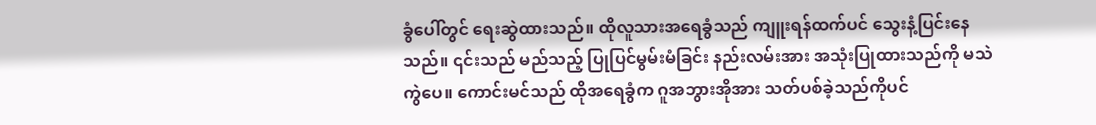ခွံပေါ်တွင် ရေးဆွဲထားသည်။ ထိုလူသားအရေခွံသည် ကျူးရန်ထက်ပင် သွေးနံ့ပြင်းနေသည်။ ၎င်းသည် မည်သည့် ပြုပြင်မွမ်းမံခြင်း နည်းလမ်းအား အသုံးပြုထားသည်ကို မသဲကွဲပေ။ ကောင်းမင်သည် ထိုအရေခွံက ဂူအဘွားအိုအား သတ်ပစ်ခဲ့သည်ကိုပင်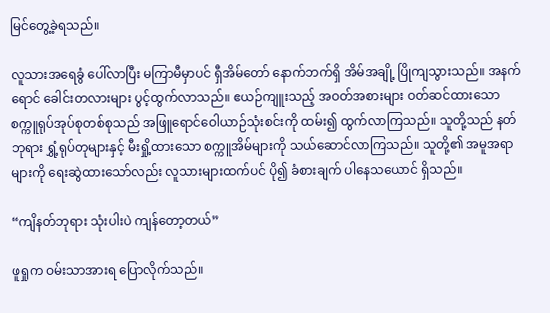မြင်တွေ့ခဲ့ရသည်။

လူသားအရေခွံ ပေါ်လာပြီး မကြာမီမှာပင် ရှီအိမ်တော် နောက်ဘက်ရှိ အိမ်အချို့ ပြိုကျသွားသည်။ အနက်ရောင် ခေါင်းတလားများ ပွင့်ထွက်လာသည်။ ဧယဉ်ကျူးသည့် အဝတ်အစားများ ဝတ်ဆင်ထားသော စက္ကူရုပ်အုပ်စုတစ်စုသည် အဖြူရောင်ဝေါယာဉ်သုံးစင်းကို ထမ်း၍ ထွက်လာကြသည်။ သူတို့သည် နတ်ဘုရား ရွှံ့ရုပ်တုများနှင့် မီးရှို့ထားသော စက္ကူအိမ်များကို သယ်ဆောင်လာကြသည်။ သူတို့၏ အမူအရာများကို ရေးဆွဲထားသော်လည်း လူသားများထက်ပင် ပို၍ ခံစားချက် ပါနေသယောင် ရှိသည်။

“ကျိနတ်ဘုရား သုံးပါးပဲ ကျန်တော့တယ်”

ဖူရှုက ဝမ်းသာအားရ ပြောလိုက်သည်။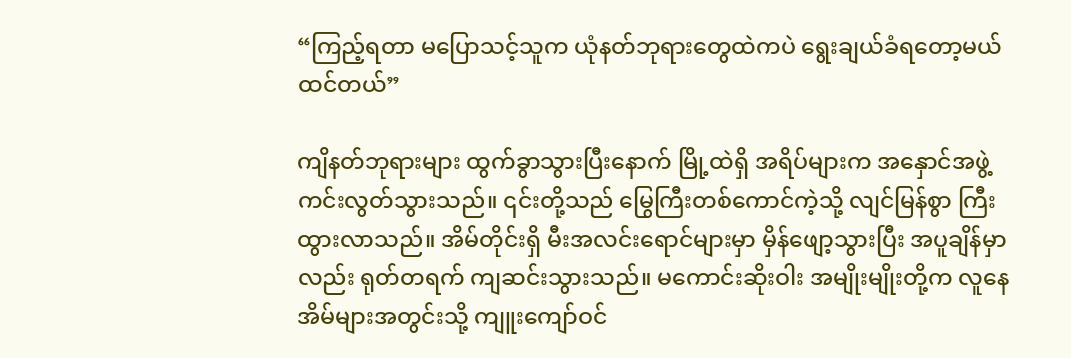“ကြည့်ရတာ မပြောသင့်သူက ယုံနတ်ဘုရားတွေထဲကပဲ ရွေးချယ်ခံရတော့မယ် ထင်တယ်”

ကျိနတ်ဘုရားများ ထွက်ခွာသွားပြီးနောက် မြို့ထဲရှိ အရိပ်များက အနှောင်အဖွဲ့ ကင်းလွတ်သွားသည်။ ၎င်းတို့သည် မြွေကြီးတစ်ကောင်ကဲ့သို့ လျင်မြန်စွာ ကြီးထွားလာသည်။ အိမ်တိုင်းရှိ မီးအလင်းရောင်များမှာ မှိန်ဖျော့သွားပြီး အပူချိန်မှာလည်း ရုတ်တရက် ကျဆင်းသွားသည်။ မကောင်းဆိုးဝါး အမျိုးမျိုးတို့က လူနေအိမ်များအတွင်းသို့ ကျူးကျော်ဝင်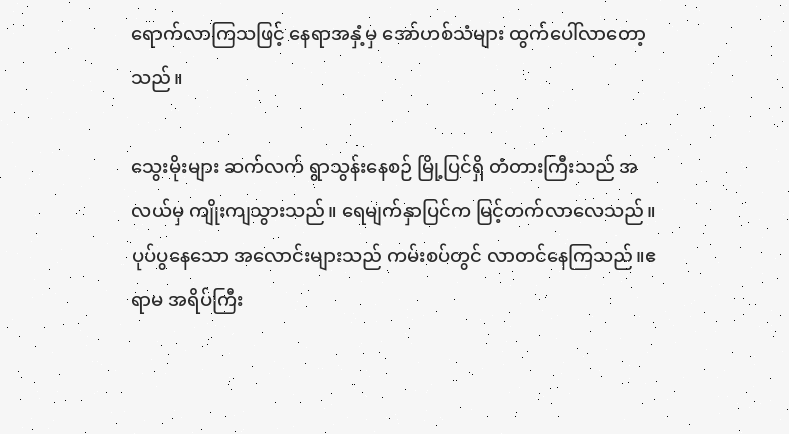ရောက်လာကြသဖြင့် နေရာအနှံ့မှ အော်ဟစ်သံများ ထွက်ပေါ်လာတော့သည်။

သွေးမိုးများ ဆက်လက် ရွာသွန်းနေစဉ် မြို့ပြင်ရှိ တံတားကြီးသည် အလယ်မှ ကျိုးကျသွားသည်။ ရေမျက်နှာပြင်က မြင့်တက်လာလေသည်။ ပုပ်ပွနေသော အလောင်းများသည် ကမ်းစပ်တွင် လာတင်နေကြသည်။ဧရာမ အရိပ်ကြီး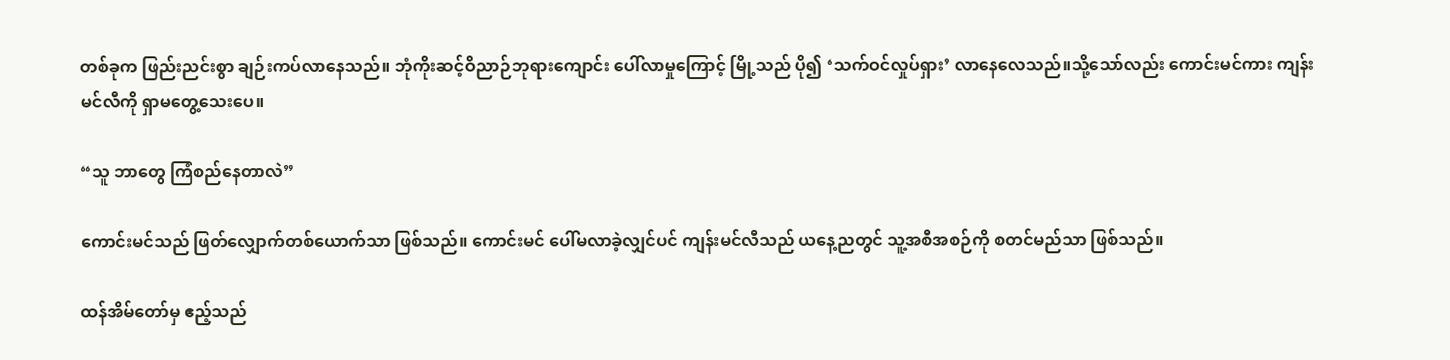တစ်ခုက ဖြည်းညင်းစွာ ချဉ်းကပ်လာနေသည်။ ဘုံကိုးဆင့်ဝိညာဉ်ဘုရားကျောင်း ပေါ်လာမှုကြောင့် မြို့သည် ပို၍ ‘သက်ဝင်လှုပ်ရှား’ လာနေလေသည်။သို့သော်လည်း ကောင်းမင်ကား ကျန်းမင်လီကို ရှာမတွေ့သေးပေ။

“သူ ဘာတွေ ကြံစည်နေတာလဲ”

ကောင်းမင်သည် ဖြတ်လျှောက်တစ်ယောက်သာ ဖြစ်သည်။ ကောင်းမင် ပေါ်မလာခဲ့လျှင်ပင် ကျန်းမင်လီသည် ယနေ့ညတွင် သူ့အစီအစဉ်ကို စတင်မည်သာ ဖြစ်သည်။

ထန်အိမ်တော်မှ ဧည့်သည်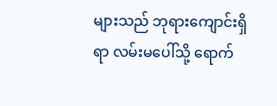များသည် ဘုရားကျောင်းရှိရာ လမ်းမပေါ်သို့ ရောက်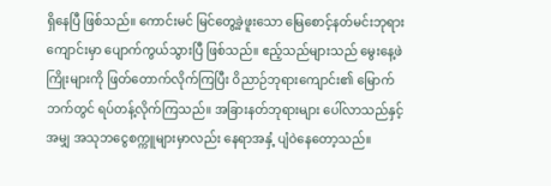ရှိနေပြီ ဖြစ်သည်။ ကောင်းမင် မြင်တွေ့ခဲ့ဖူးသော မြေစောင့်နတ်မင်းဘုရားကျောင်းမှာ ပျောက်ကွယ်သွားပြီ ဖြစ်သည်။ ဧည့်သည်များသည် မွေးနေ့ဖဲကြိုးများကို ဖြတ်တောက်လိုက်ကြပြီး ဝိညာဉ်ဘုရားကျောင်း၏ မြောက်ဘက်တွင် ရပ်တန့်လိုက်ကြသည်။ အခြားနတ်ဘုရားများ ပေါ်လာသည်နှင့်အမျှ အသုဘငွေစက္ကူများမှာလည်း နေရာအနှံ့ ပျံဝဲနေတော့သည်။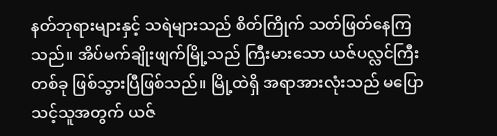နတ်ဘုရားများနှင့် သရဲများသည် စိတ်ကြိုက် သတ်ဖြတ်နေကြသည်။ အိပ်မက်ချိုးဖျက်မြို့သည် ကြီးမားသော ယဇ်ပလ္လင်ကြီးတစ်ခု ဖြစ်သွားပြီဖြစ်သည်။ မြို့ထဲရှိ အရာအားလုံးသည် မပြောသင့်သူအတွက် ယဇ်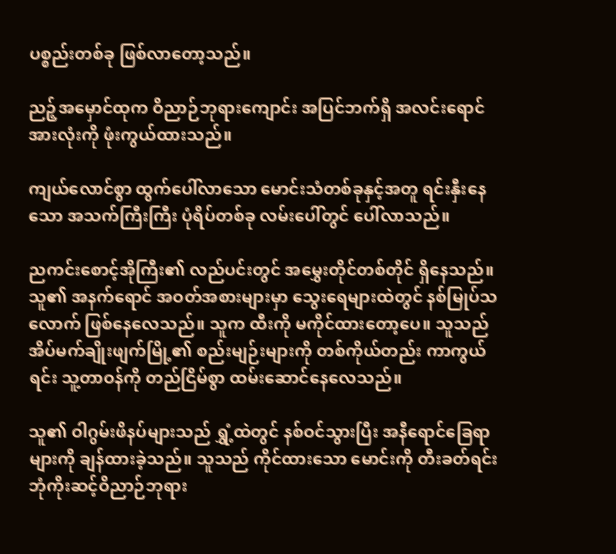ပစ္စည်းတစ်ခု ဖြစ်လာတော့သည်။

ညဉ့်အမှောင်ထုက ဝိညာဉ်ဘုရားကျောင်း အပြင်ဘက်ရှိ အလင်းရောင် အားလုံးကို ဖုံးကွယ်ထားသည်။

ကျယ်လောင်စွာ ထွက်ပေါ်လာသော မောင်းသံတစ်ခုနှင့်အတူ ရင်းနှီးနေသော အသက်ကြီးကြီး ပုံရိပ်တစ်ခု လမ်းပေါ်တွင် ပေါ်လာသည်။

ညကင်းစောင့်အိုကြီး၏ လည်ပင်းတွင် အမွှေးတိုင်တစ်တိုင် ရှိနေသည်။ သူ၏ အနက်ရောင် အဝတ်အစားများမှာ သွေးရေများထဲတွင် နစ်မြုပ်သလောက် ဖြစ်နေလေသည်။ သူက ထီးကို မကိုင်ထားတော့ပေ။ သူသည် အိပ်မက်ချိုးဖျက်မြို့၏ စည်းမျဉ်းများကို တစ်ကိုယ်တည်း ကာကွယ်ရင်း သူ့တာဝန်ကို တည်ငြိမ်စွာ ထမ်းဆောင်နေလေသည်။

သူ၏ ဝါဂွမ်းဖိနပ်များသည် ရွှံ့ထဲတွင် နစ်ဝင်သွားပြီး အနီရောင်ခြေရာများကို ချန်ထားခဲ့သည်။ သူသည် ကိုင်ထားသော မောင်းကို တီးခတ်ရင်း ဘုံကိုးဆင့်ဝိညာဉ်ဘုရား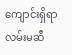ကျောင်းရှိရာ လမ်းမဆီ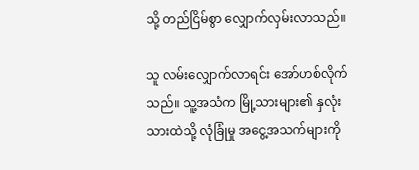သို့ တည်ငြိမ်စွာ လျှောက်လှမ်းလာသည်။

သူ လမ်းလျှောက်လာရင်း အော်ဟစ်လိုက်သည်။ သူ့အသံက မြို့သားများ၏ နှလုံးသားထဲသို့ လုံခြုံမှု အငွေ့အသက်များကို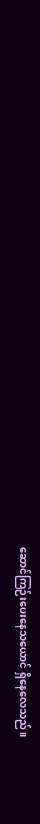ဆောင်ကြဉ်းပေးနေသယောင် ရှိနေလေသည်။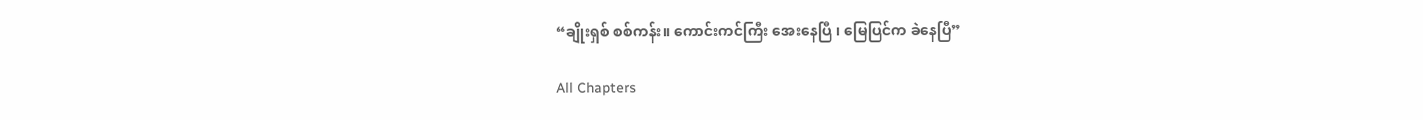“ချိုးရှစ် စစ်ကန်း။ ကောင်းကင်ကြီး အေးနေပြီ ၊ မြေပြင်က ခဲနေပြီ”

All Chapters